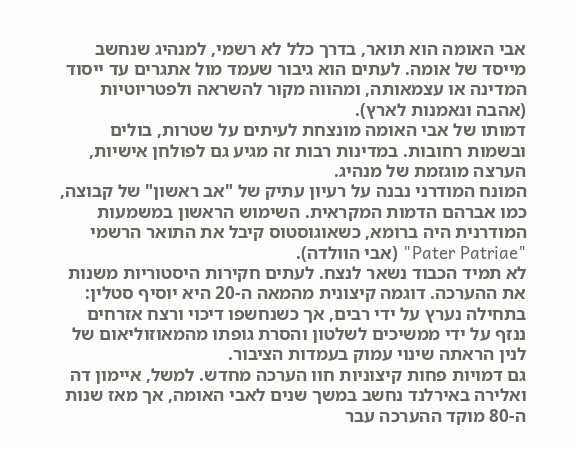אבי האומה הוא תואר, בדרך כלל לא רשמי, למנהיג שנחשב מייסד של אומה. לעתים הוא גיבור שעמד מול אתגרים עד ייסוד המדינה או עצמאותה, ומהווה מקור להשראה ולפטריוטיות (אהבה ונאמנות לארץ).
דמותו של אבי האומה מונצחת לעיתים על שטרות, בולים ובשמות רחובות. במדינות רבות זה מגיע גם לפולחן אישיות, הערצה מוגזמת של מנהיג.
המונח המודרני נבנה על רעיון עתיק של "אב ראשון" של קבוצה, כמו אברהם הדמות המקראית. השימוש הראשון במשמעות המודרנית היה ברומא, כשאוגוסטוס קיבל את התואר הרשמי "Pater Patriae" (אבי הוולדה).
לא תמיד הכבוד נשאר לנצח. לעתים חקירות היסטוריות משנות את ההערכה. דוגמה קיצונית מהמאה ה-20 היא יוסיף סטלין: בתחילה נערץ על ידי רבים, אך כשנחשפו דיכוי ורצח אזרחים ננזף על ידי ממשיכים לשלטון והסרת גופתו מהמאוזוליאום של לנין הראתה שינוי עמוק בעמדות הציבור.
גם דמויות פחות קיצוניות חוו הערכה מחדש. למשל, איימון דה ואלירה באירלנד נחשב במשך שנים לאבי האומה, אך מאז שנות ה-80 מוקד ההערכה עבר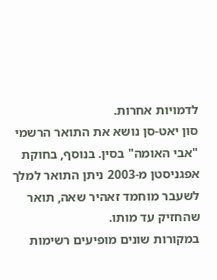לדמויות אחרות.
סון יאט-סן נושא את התואר הרשמי "אבי האומה" בסין. בנוסף, בחוקת אפגניסטן מ-2003 ניתן התואר למלך לשעבר מוחמד זאהיר שאה, תואר שהחזיק עד מותו.
במקורות שונים מופיעים רשימות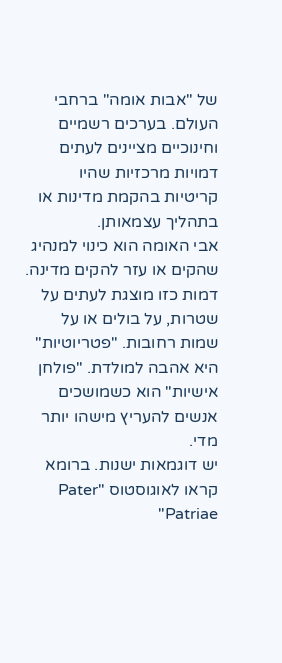של "אבות אומה" ברחבי העולם. בערכים רשמיים וחינוכיים מציינים לעתים דמויות מרכזיות שהיו קריטיות בהקמת מדינות או בתהליך עצמאותן.
אבי האומה הוא כינוי למנהיג שהקים או עזר להקים מדינה.
דמות כזו מוצגת לעתים על שטרות, על בולים או על שמות רחובות. "פטריוטיות" היא אהבה למולדת. "פולחן אישיות" הוא כשמושכים אנשים להעריץ מישהו יותר מדי.
יש דוגמאות ישנות. ברומא קראו לאוגוסטוס "Pater Patriae"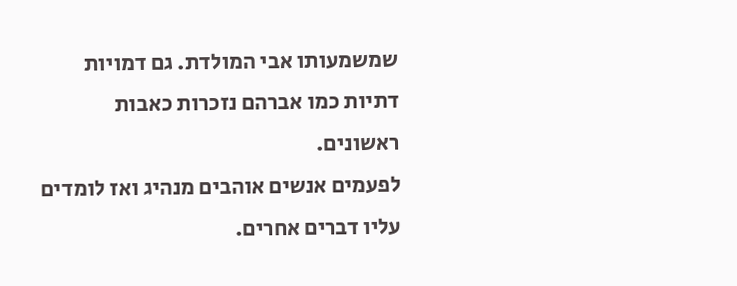שמשמעותו אבי המולדת. גם דמויות דתיות כמו אברהם נזכרות כאבות ראשונים.
לפעמים אנשים אוהבים מנהיג ואז לומדים עליו דברים אחרים.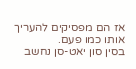אז הם מפסיקים להעריך אותו כמו פעם.
בסין סון יאט-סן נחשב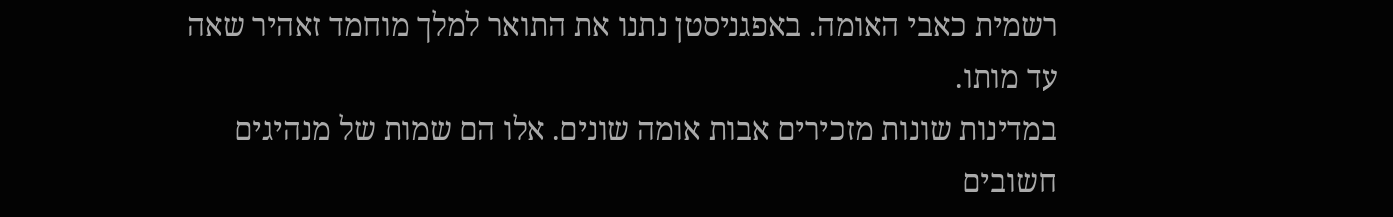רשמית כאבי האומה. באפגניסטן נתנו את התואר למלך מוחמד זאהיר שאה עד מותו.
במדינות שונות מזכירים אבות אומה שונים. אלו הם שמות של מנהיגים חשובים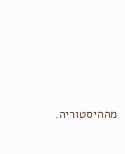מההיסטוריה.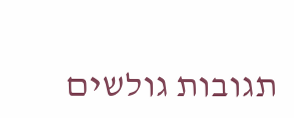תגובות גולשים